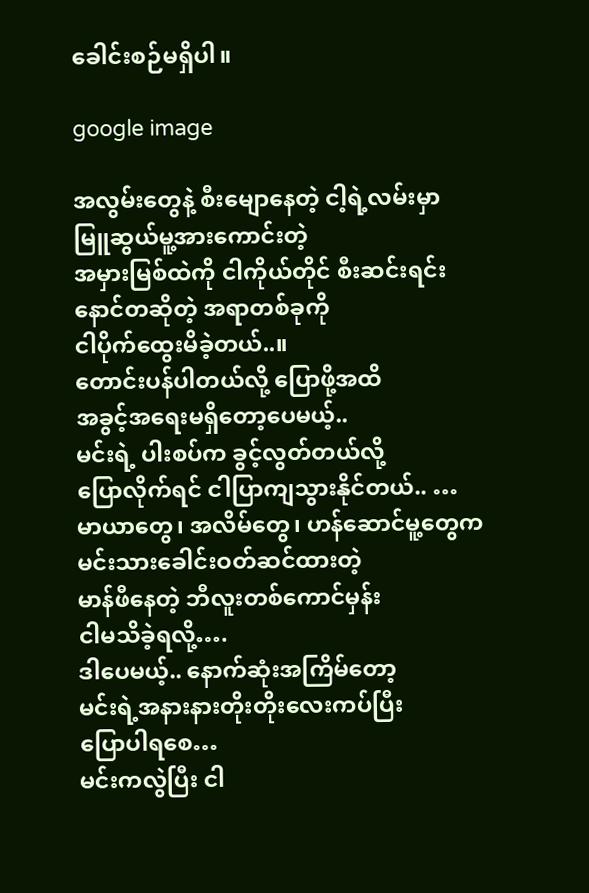ခေါင်းစဉ်မရှိပါ။

google image

အလွမ်းတွေနဲ့ စီးမျောနေတဲ့ ငါ့ရဲ့လမ်းမှာ
မြူဆွယ်မူ့အားကောင်းတဲ့
အမှားမြစ်ထဲကို ငါကိုယ်တိုင် စီးဆင်းရင်း
နောင်တဆိုတဲ့ အရာတစ်ခုကို
ငါပိုက်ထွေးမိခဲ့တယ်..။
တောင်းပန်ပါတယ်လို့ ပြောဖို့အထိ
အခွင့်အရေးမရှိတော့ပေမယ့်..
မင်းရဲ့ ပါးစပ်က ခွင့်လွတ်တယ်လို့
ပြောလိုက်ရင် ငါပြာကျသွားနိုင်တယ်.. …
မာယာတွေ၊ အလိမ်တွေ၊ ဟန်ဆောင်မူ့တွေက
မင်းသားခေါင်းဝတ်ဆင်ထားတဲ့
မာန်ဖီနေတဲ့ ဘီလူးတစ်ကောင်မှန်း
ငါမသိခဲ့ရလို့….
ဒါပေမယ့်.. နောက်ဆုံးအကြိမ်တော့
မင်းရဲ့အနားနားတိုးတိုးလေးကပ်ပြီး
ပြောပါရစေ…
မင်းကလွဲပြီး ငါ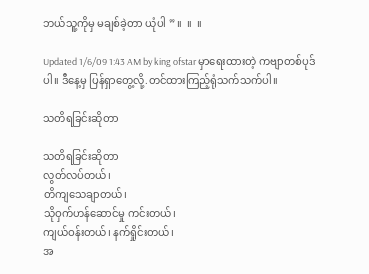ဘယ်သူ့ကိုမှ မချစ်ခဲ့တာ ယုံပါ ” ။  ။  ။

Updated 1/6/09 1:43 AM by king ofstar မှာရေးထားတဲ့ ကဗျာတစ်ပုဒ်ပါ။ ဒီနေ့မှ ပြန်ရှာတွေ့လို့.တင်ထားကြည့်ရုံသက်သက်ပါ။

သတိရခြင်းဆိုတာ

သတိရခြင်းဆိုတာ
လွတ်လပ်တယ်၊
တိကျသေချာတယ်၊
သိုဝှက်ဟန်ဆောင်မှု ကင်းတယ်၊
ကျယ်ဝန်းတယ်၊ နက်ရှိုင်းတယ်၊
အ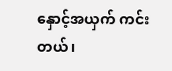နှောင့်အယှက် ကင်းတယ်၊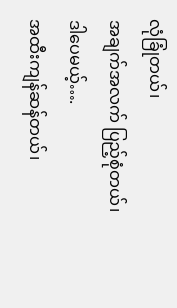လုံခြုံတယ်၊
အချက်အလက် ပြည့်စုံတယ်၊
ဒါပေမယ့်….
အထီးကျန်ဆန်တယ်၊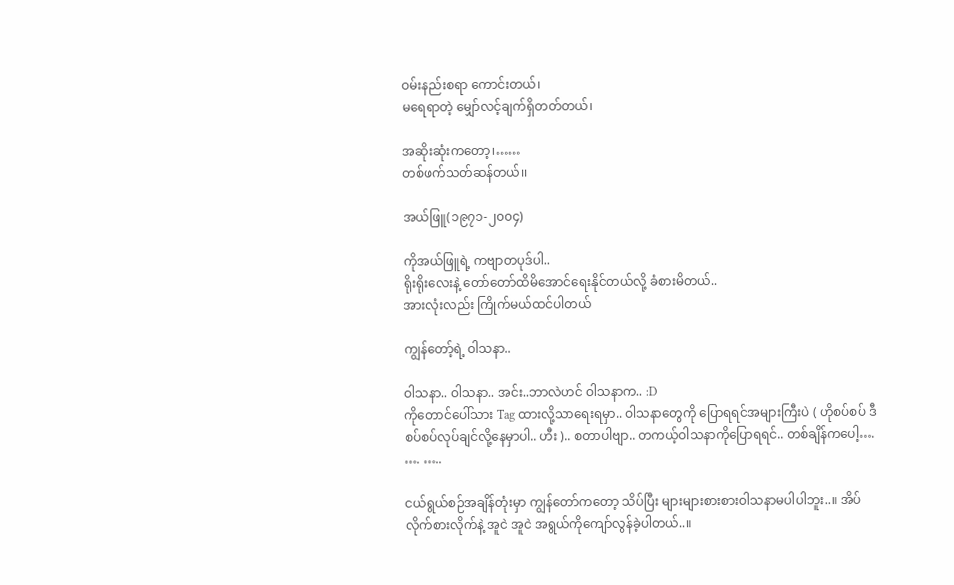ဝမ်းနည်းစရာ ကောင်းတယ်၊
မရေရာတဲ့ မျှော်လင့်ချက်ရှိတတ်တယ်၊

အဆိုးဆုံးကတော့၊……
တစ်ဖက်သတ်ဆန်တယ်၊၊

အယ်ဖြူ(၁၉၇၁-၂၀၀၄)

ကိုအယ်ဖြူရဲ့ ကဗျာတပုဒ်ပါ..
ရိုးရိုးလေးနဲ့ တော်တော်ထိမိအောင်ရေးနိုင်တယ်လို့ ခံစားမိတယ်..
အားလုံးလည်း ကြိုက်မယ်ထင်ပါတယ်

ကျွန်တော့်ရဲ့ ဝါသနာ..

ဝါသနာ.. ဝါသနာ.. အင်း..ဘာလဲဟင် ဝါသနာက.. :D
ကိုတောင်ပေါ်သား Tag ထားလို့သာရေးရမှာ.. ဝါသနာတွေကို ပြောရရင်အများကြီးပဲ ( ဟိုစပ်စပ် ဒီစပ်စပ်လုပ်ချင်လို့နေမှာပါ.. ဟီး ).. စတာပါဗျာ.. တကယ့်ဝါသနာကိုပြောရရင်.. တစ်ချိန်ကပေါ့…. …. …..

ငယ်ရွယ်စဉ်အချိန်တုံးမှာ ကျွန်တော်ကတော့ သိပ်ပြီး များများစားစားဝါသနာမပါပါဘူး..။ အိပ်လိုက်စားလိုက်နဲ့ အူငဲ အူငဲ အရွယ်ကိုကျော်လွန်ခဲ့ပါတယ်..။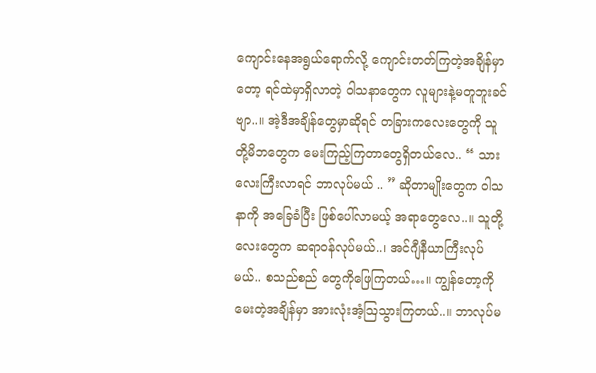ကျောင်းနေအရွယ်ရောက်လို့ ကျောင်းတတ်ကြတဲ့အချိန်မှာတော့ ရင်ထဲမှာရှိလာတဲ့ ဝါသနာတွေက လူများနဲ့မတူဘူးခင်ဗျာ..။ အဲ့ဒီအချိန်တွေမှာဆိုရင် တခြားကလေးတွေကို သူတို့မိဘတွေက မေးကြည့်ကြတာတွေရှိတယ်လေ.. “ သားလေးကြီးလာရင် ဘာလုပ်မယ် .. ” ဆိုတာမျိုးတွေက ဝါသနာကို အခြေခံပြီး ဖြစ်ပေါ်လာမယ့် အရာတွေလေ..။ သူတို့လေးတွေက ဆရာဝန်လုပ်မယ်..၊ အင်ဂျီနီယာကြီးလုပ်မယ်.. စသည်စည် တွေကိုဖြေကြတယ်…။ ကျွန်တော့ကို မေးတဲ့အချိန်မှာ အားလုံးအံ့ဩသွားကြတယ်..။ ဘာလုပ်မ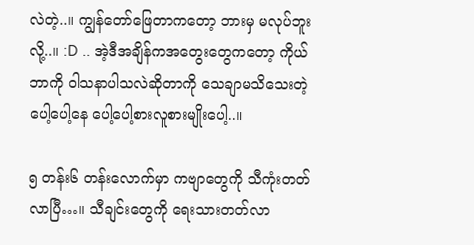လဲတဲ့..။ ကျွန်တော်ဖြေတာကတော့ ဘားမှ မလုပ်ဘူးလို့..။ :D .. အဲ့ဒီအချိန်ကအတွေးတွေကတော့ ကိုယ်ဘာကို ဝါသနာပါသလဲဆိုတာကို သေချာမသိသေးတဲ့ ပေါ့ပေါ့နေ ပေါ့ပေါ့စားလူစားမျိုးပေါ့..။

၅ တန်း၆ တန်းလောက်မှာ ကဗျာတွေကို သီကုံးတတ်လာပြီ…။ သီချင်းတွေကို ရေးသားတတ်လာ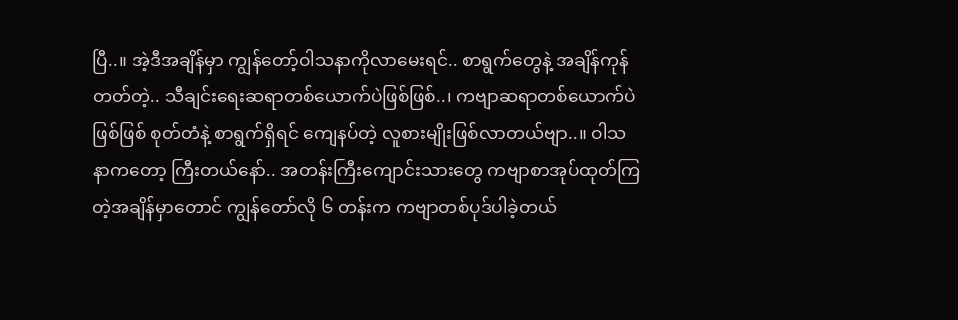ပြီ..။ အဲ့ဒီအချိန်မှာ ကျွန်တော့်ဝါသနာကိုလာမေးရင်.. စာရွက်တွေနဲ့ အချိန်ကုန်တတ်တဲ့.. သီချင်းရေးဆရာတစ်ယောက်ပဲဖြစ်ဖြစ်..၊ ကဗျာဆရာတစ်ယောက်ပဲဖြစ်ဖြစ် စုတ်တံနဲ့ စာရွက်ရှိရင် ကျေနပ်တဲ့ လူစားမျိုးဖြစ်လာတယ်ဗျာ..။ ဝါသနာကတော့ ကြီးတယ်နော်.. အတန်းကြီးကျောင်းသားတွေ ကဗျာစာအုပ်ထုတ်ကြတဲ့အချိန်မှာတောင် ကျွန်တော်လို ၆ တန်းက ကဗျာတစ်ပုဒ်ပါခဲ့တယ်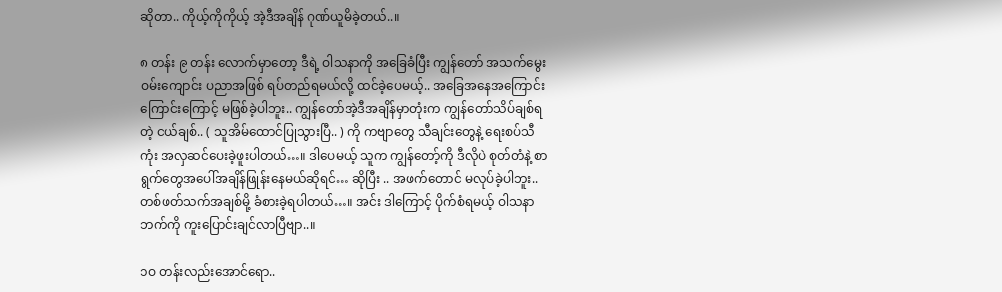ဆိုတာ.. ကိုယ့်ကိုကိုယ့် အဲ့ဒီအချိန် ဂုဏ်ယူမိခဲ့တယ်..။

၈ တန်း ၉ တန်း လောက်မှာတော့ ဒီရဲ့ ဝါသနာကို အခြေခံပြီး ကျွန်တော် အသက်မွေးဝမ်းကျောင်း ပညာအဖြစ် ရပ်တည်ရမယ်လို့ ထင်ခဲ့ပေမယ့်.. အခြေအနေအကြောင်းကြောင်းကြောင့် မဖြစ်ခဲ့ပါဘူး.. ကျွန်တော်အဲ့ဒီအချိန်မှာတုံးက ကျွန်တော်သိပ်ချစ်ရတဲ့ ငယ်ချစ်.. ( သူအိမ်ထောင်ပြုသွားပြီ.. ) ကို ကဗျာတွေ သီချင်းတွေနဲ့ ရေးစပ်သီကုံး အလှဆင်ပေးခဲ့ဖူးပါတယ်…။ ဒါပေမယ့် သူက ကျွန်တော့်ကို ဒီလိုပဲ စုတ်တံနဲ့ စာရွက်တွေအပေါ်အချိန်ဖြုန်းနေမယ်ဆိုရင်… ဆိုပြီး .. အဖက်တောင် မလုပ်ခဲ့ပါဘူး.. တစ်ဖတ်သက်အချစ်မို့ ခံစားခဲ့ရပါတယ်…။ အင်း ဒါကြောင့် ပိုက်စံရမယ့် ဝါသနာဘက်ကို ကူးပြောင်းချင်လာပြီဗျာ..။

၁ဝ တန်းလည်းအောင်ရော..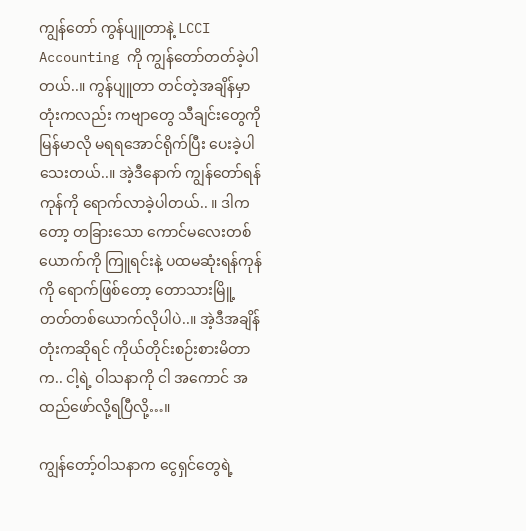ကျွန်တော် ကွန်ပျူတာနဲ့ LCCI Accounting ကို ကျွန်တော်တတ်ခဲ့ပါတယ်..။ ကွန်ပျူတာ တင်တဲ့အချိန်မှာတုံးကလည်း ကဗျာတွေ သီချင်းတွေကို မြန်မာလို မရရအောင်ရိုက်ပြီး ပေးခဲ့ပါသေးတယ်..။ အဲ့ဒီနောက် ကျွန်တော်ရန်ကုန်ကို ရောက်လာခဲ့ပါတယ်.. ။ ဒါကတော့ တခြားသော ကောင်မလေးတစ်ယောက်ကို ကြူရင်းနဲ့ ပထမဆုံးရန်ကုန်ကို ရောက်ဖြစ်တော့ တောသားမြိူ့တတ်တစ်ယောက်လိုပါပဲ..။ အဲ့ဒီအချိန်တုံးကဆိုရင် ကိုယ်တိုင်းစဉ်းစားမိတာက.. ငါ့ရဲ့ ဝါသနာကို ငါ အကောင် အထည်ဖော်လို့ရပြီလို့…။

ကျွန်တော့်ဝါသနာက ငွေရှင်တွေရဲ့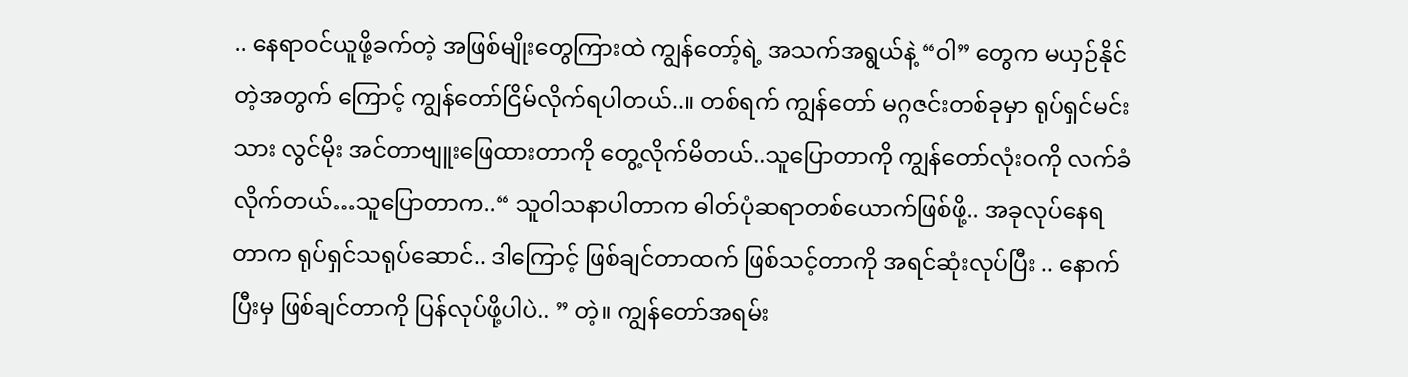.. နေရာဝင်ယူဖို့ခက်တဲ့ အဖြစ်မျိုးတွေကြားထဲ ကျွန်တော့်ရဲ့ အသက်အရွယ်နဲ့ “ဝါ” တွေက မယှဉ်နိုင်တဲ့အတွက် ကြောင့် ကျွန်တော်ငြိမ်လိုက်ရပါတယ်..။ တစ်ရက် ကျွန်တော် မဂ္ဂဇင်းတစ်ခုမှာ ရုပ်ရှင်မင်းသား လွင်မိုး အင်တာဗျူးဖြေထားတာကို တွေ့လိုက်မိတယ်..သူပြောတာကို ကျွန်တော်လုံးဝကို လက်ခံလိုက်တယ်…သူပြောတာက..“ သူဝါသနာပါတာက ဓါတ်ပုံဆရာတစ်ယောက်ဖြစ်ဖို့.. အခုလုပ်နေရတာက ရုပ်ရှင်သရုပ်ဆောင်.. ဒါကြောင့် ဖြစ်ချင်တာထက် ဖြစ်သင့်တာကို အရင်ဆုံးလုပ်ပြီး .. နောက်ပြီးမှ ဖြစ်ချင်တာကို ပြန်လုပ်ဖို့ပါပဲ.. ” တဲ့။ ကျွန်တော်အရမ်း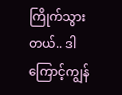ကြိုက်သွားတယ်.. ဒါကြောင့်ကျွန်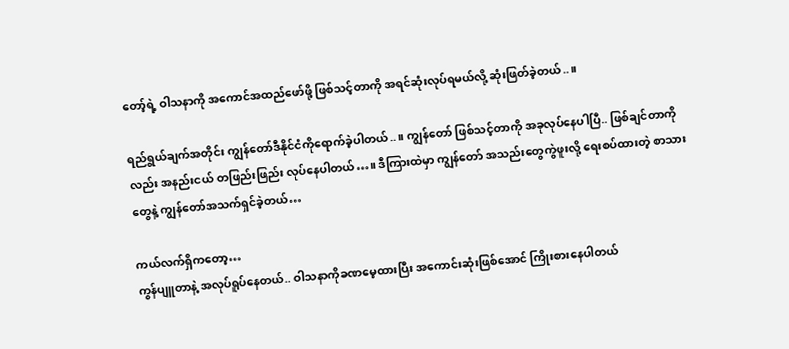တော့်ရဲ့ ဝါသနာကို အကောင်အထည်ဖော်ဖို့ ဖြစ်သင့်တာကို အရင်ဆုံးလုပ်ရမယ်လို့ ဆုံးဖြတ်ခဲ့တယ်..။

ရည်ရွယ်ချက်အတိုင်း ကျွန်တော်ဒီနိုင်ငံကိုရောက်ခဲ့ပါတယ်..။ ကျွန်တော် ဖြစ်သင့်တာကို အခုလုပ်နေပါပြီ.. ဖြစ်ချင်တာကိုလည်း အနည်းငယ် တဖြည်းဖြည်း လုပ်နေပါတယ်…။ ဒီကြားထဲမှာ ကျွန်တော် အသည်းတွေကွဲဖူးလို့ ရေးစပ်ထားတဲ့ စာသားတွေနဲ့ ကျွန်တော်အသက်ရှင်ခဲ့တယ်…

ကယ်လက်ရှိကတော့…
ကွန်ပျူတာနဲ့ အလုပ်ရူပ်နေတယ်.. ဝါသနာကိုခဏမေ့ထားပြီး အကောင်းဆုံးဖြစ်အောင် ကြိုးစားနေပါတယ်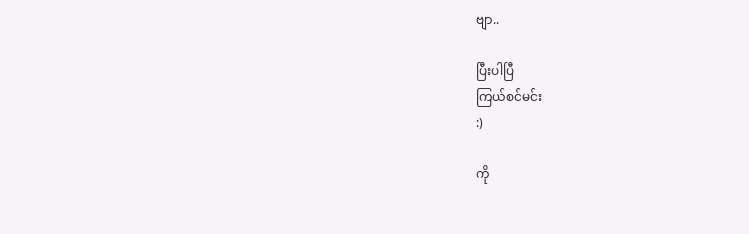ဗျာ..

ပြီးပါပြီ
ကြယ်စင်မင်း
:)

ကို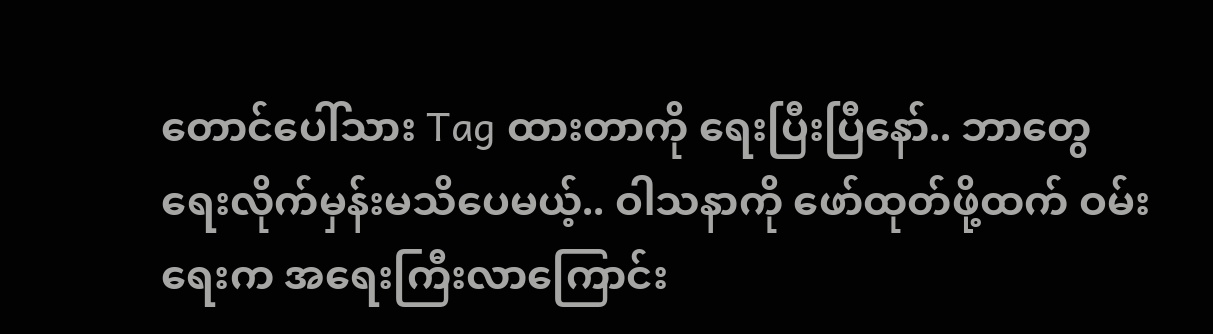တောင်ပေါ်သား Tag ထားတာကို ရေးပြီးပြီနော်.. ဘာတွေရေးလိုက်မှန်းမသိပေမယ့်.. ဝါသနာကို ဖော်ထုတ်ဖို့ထက် ဝမ်းရေးက အရေးကြီးလာကြောင်း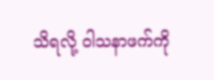သိရလို့ ဝါသနာဖက်ကို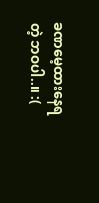ခဏမေ့ထားနေရတဲ့ ဘဝပါ..။ :(